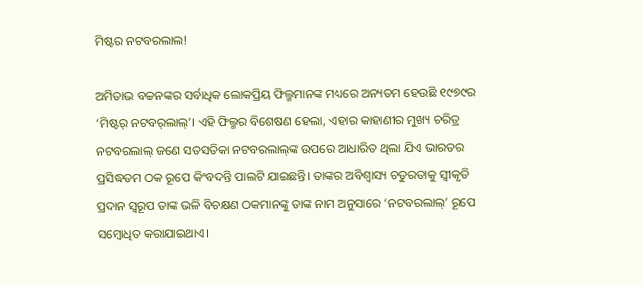ମିଷ୍ଟର ନଟବରଲାଲ!

ଅମିତାଭ ବଚ୍ଚନଙ୍କର ସର୍ବାଧିକ ଲୋକପ୍ରିୟ ଫିଲ୍ମମାନଙ୍କ ମଧ୍ୟରେ ଅନ୍ୟତମ ହେଉଛି ୧୯୭୯ର ‘ମିଷ୍ଟର୍‌ ନଟବର୍‌ଲାଲ୍‌’। ଏହି ଫିଲ୍ମର ବିଶେଷଣ ହେଲା, ଏହାର କାହାଣୀର ମୁଖ୍ୟ ଚରିତ୍ର ନଟବରଲାଲ୍‌ ଜଣେ ସତସତିକା ନଟବରଲାଲ୍‌ଙ୍କ ଉପରେ ଆଧାରିତ ଥିଲା ଯିଏ ଭାରତର ପ୍ରସିଦ୍ଧତମ ଠକ ରୂପେ କିଂବଦନ୍ତି ପାଲଟି ଯାଇଛନ୍ତି। ତାଙ୍କର ଅବିଶ୍ୱାସ୍ୟ ଚତୁରତାକୁ ସ୍ୱୀକୃତି ପ୍ରଦାନ ସ୍ୱରୂପ ତାଙ୍କ ଭଳି ବିଚକ୍ଷଣ ଠକମାନଙ୍କୁ ତାଙ୍କ ନାମ ଅନୁସାରେ ‘ନଟବରଲାଲ୍‌’ ରୂପେ ସମ୍ବୋଧିତ କରାଯାଇଥାଏ।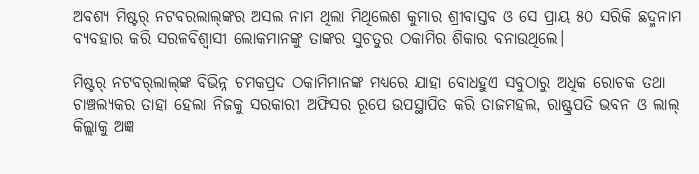ଅବଶ୍ୟ ମିଷ୍ଟର୍‌ ନଟବରଲାଲ୍‌ଙ୍କର ଅସଲ ନାମ ଥିଲା ମିଥିଲେଶ କୁମାର ଶ୍ରୀବାସ୍ତବ ଓ ସେ ପ୍ରାୟ ୫୦ ସରିକି ଛଦ୍ମନାମ ବ୍ୟବହାର କରି ସରଳବିଶ୍ୱାସୀ ଲୋକମାନଙ୍କୁ ତାଙ୍କର ସୁଚତୁର ଠକାମିର ଶିକାର ବନାଉଥିଲେ।

ମିଷ୍ଟର୍‌ ନଟବର୍‌ଲାଲ୍‌ଙ୍କ ବିଭିନ୍ନ ଚମକପ୍ରଦ ଠକାମିମାନଙ୍କ ମଧ୍ୟରେ ଯାହା ବୋଧହୁଏ ସବୁଠାରୁ ଅଧିକ ରୋଚକ ତଥା ଚାଞ୍ଚଲ୍ୟକର ତାହା ହେଲା ନିଜକୁ ସରକାରୀ ଅଫିସର ରୂପେ ଉପସ୍ଥାପିତ କରି ତାଜମହଲ, ରାଷ୍ଟ୍ରପତି ଭବନ ଓ ଲାଲ୍‌ କିଲ୍ଲାକୁ ଅଜ୍ଞ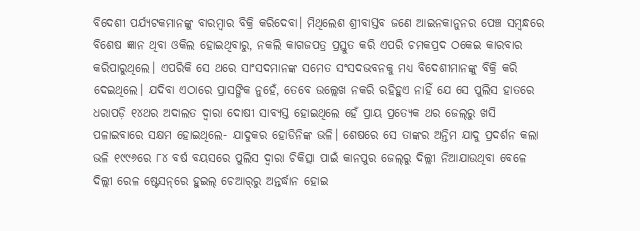ବିଦେଶୀ ପର୍ଯ୍ୟଟକମାନଙ୍କୁ ବାରମ୍ବାର ବିକ୍ରି କରିଦେବା। ମିଥିଲେଶ ଶ୍ରୀବାସ୍ତବ ଜଣେ ଆଇନକାନୁନର ପେଞ୍ଚ ସମ୍ବନ୍ଧରେ ବିଶେଷ ଜ୍ଞାନ ଥିବା ଓକିଲ ହୋଇଥିବାରୁ, ନକଲି କାଗଜପତ୍ର ପ୍ରସ୍ତୁତ କରି ଏପରି ଚମକପ୍ରଦ ଠକେଇ କାରବାର କରିପାରୁଥିଲେ। ଏପରିକି ସେ ଥରେ ସାଂସଦମାନଙ୍କ ସମେତ ସଂସଦଭବନକୁ ମଧ୍ୟ ବିଦେଶୀମାନଙ୍କୁ ବିକ୍ରି କରି ଦେଇଥିଲେ। ଯଦିବା ଏଠାରେ ପ୍ରାସଙ୍ଗିକ ନୁହେଁ, ତେବେ ଉଲ୍ଲେଖ ନକରି ରହିହୁଏ ନାହିଁ ଯେ ସେ ପୁଲିସ ହାତରେ ଧରାପଡ଼ି ୧୪ଥର ଅଦାଲତ ଦ୍ୱାରା ଦୋଷୀ ସାବ୍ୟସ୍ତ ହୋଇଥିଲେ ହେଁ ପ୍ରାୟ ପ୍ରତ୍ୟେକ ଥର ଜେଲ୍‌ରୁ ଖସି ପଳାଇବାରେ ସକ୍ଷମ ହୋଇଥିଲେ- ଯାଦୁକର ହୋଡିନିଙ୍କ ଭଳି। ଶେଷରେ ସେ ତାଙ୍କର ଅନ୍ତିମ ଯାଦୁ ପ୍ରଦର୍ଶନ କଲା ଭଳି ୧୯୯୬ରେ ୮୪ ବର୍ଷ ବୟସରେ ପୁଲିସ ଦ୍ୱାରା ଚିକିତ୍ସା ପାଇଁ କାନପୁର ଜେଲ୍‌ରୁ ଦିଲ୍ଲୀ ନିଆଯାଉଥିବା ବେଳେ ଦିଲ୍ଲୀ ରେଳ ଷ୍ଟେସନ୍‌ରେ ହୁଇଲ୍‌ ଚେଆର୍‌ରୁ ଅନ୍ତର୍ଦ୍ଧାନ ହୋଇ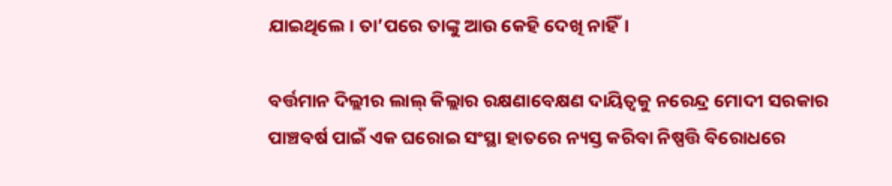ଯାଇଥିଲେ। ତା’ପରେ ତାଙ୍କୁ ଆଉ କେହି ଦେଖି ନାହିଁ।

ବର୍ତ୍ତମାନ ଦିଲ୍ଲୀର ଲାଲ୍‌ କିଲ୍ଲାର ରକ୍ଷଣାବେକ୍ଷଣ ଦାୟିତ୍ୱକୁ ନରେନ୍ଦ୍ର ମୋଦୀ ସରକାର ପାଞ୍ଚବର୍ଷ ପାଇଁ ଏକ ଘରୋଇ ସଂସ୍ଥା ହାତରେ ନ୍ୟସ୍ତ କରିବା ନିଷ୍ପତ୍ତି ବିରୋଧରେ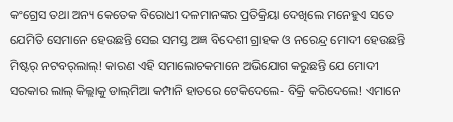କଂଗ୍ରେସ ତଥା ଅନ୍ୟ କେତେକ ବିରୋଧୀ ଦଳମାନଙ୍କର ପ୍ରତିକ୍ରିୟା ଦେଖିଲେ ମନେହୁଏ ସତେ ଯେମିତି ସେମାନେ ହେଉଛନ୍ତି ସେଇ ସମସ୍ତ ଅଜ୍ଞ ବିଦେଶୀ ଗ୍ରାହକ ଓ ନରେନ୍ଦ୍ର ମୋଦୀ ହେଉଛନ୍ତି ମିଷ୍ଟର୍‌ ନଟବର୍‌ଲାଲ୍‌! କାରଣ ଏହି ସମାଲୋଚକମାନେ ଅଭିଯୋଗ କରୁଛନ୍ତି ଯେ ମୋଦୀ ସରକାର ଲାଲ୍‌ କିଲ୍ଲାକୁ ଡାଲ୍‌ମିଆ କମ୍ପାନି ହାତରେ ଟେକିଦେଲେ- ବିକ୍ରି କରିଦେଲେ! ଏମାନେ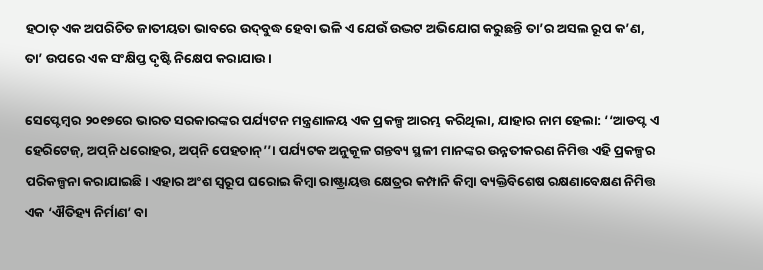ହଠାତ୍‌ ଏକ ଅପରିଚିତ ଜାତୀୟତା ଭାବରେ ଉଦ୍‌ବୁଦ୍ଧ ହେବା ଭଳି ଏ ଯେଉଁ ଉଦ୍ଭଟ ଅଭିଯୋଗ କରୁଛନ୍ତି ତା’ର ଅସଲ ରୂପ କ’ଣ, ତା’ ଉପରେ ଏକ ସଂକ୍ଷିପ୍ତ ଦୃଷ୍ଟି ନିକ୍ଷେପ କରାଯାଉ।

ସେପ୍ଟେମ୍ବର ୨୦୧୭ରେ ଭାରତ ସରକାରଙ୍କର ପର୍ଯ୍ୟଟନ ମନ୍ତ୍ରଣାଳୟ ଏକ ପ୍ରକଳ୍ପ ଆରମ୍ଭ କରିଥିଲା, ଯାହାର ନାମ ହେଲା: ‘‘ଆଡପ୍ଟ ଏ ହେରିଟେଜ୍‌, ଅପ୍‌ନି ଧରୋହର, ଅପ୍‌ନି ପେହଚାନ୍‌’’। ପର୍ଯ୍ୟଟକ ଅନୁକୂଳ ଗନ୍ତବ୍ୟ ସ୍ଥଳୀ ମାନଙ୍କର ଉନ୍ନତୀକରଣ ନିମିତ୍ତ ଏହି ପ୍ରକଳ୍ପର ପରିକଳ୍ପନା କରାଯାଇଛି। ଏହାର ଅଂଶ ସ୍ୱରୂପ ଘରୋଇ କିମ୍ବା ରାଷ୍ଟ୍ରାୟତ୍ତ କ୍ଷେତ୍ରର କମ୍ପାନି କିମ୍ବା ବ୍ୟକ୍ତିବିଶେଷ ରକ୍ଷଣାବେକ୍ଷଣ ନିମିତ୍ତ ଏକ ‘ଐତିହ୍ୟ ନିର୍ମାଣ’ ବା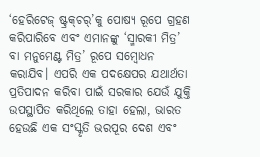‘ହେରିଟେଜ୍‌ ଷ୍ଟ୍ରକ୍‌ଚର୍‌’କୁ ପୋଷ୍ୟ ରୂପେ ଗ୍ରହଣ କରିପାରିବେ ଏବଂ ଏମାନଙ୍କୁ ‘ସ୍ମାରକୀ ମିତ୍ର’ ବା ମନୁମେଣ୍ଟ ମିତ୍ର’ ରୂପେ ସମ୍ବୋଧନ କରାଯିବ। ଏପରି ଏକ ପଦକ୍ଷେପର ଯଥାର୍ଥତା ପ୍ରତିପାଦନ କରିବା ପାଇଁ ସରକାର ଯେଉଁ ଯୁକ୍ତି ଉପସ୍ଥାପିତ କରିଥିଲେ ତାହା ହେଲା, ଭାରତ ହେଉଛି ଏକ ସଂସ୍କୃତି ଭରପୂର ଦେଶ ଏବଂ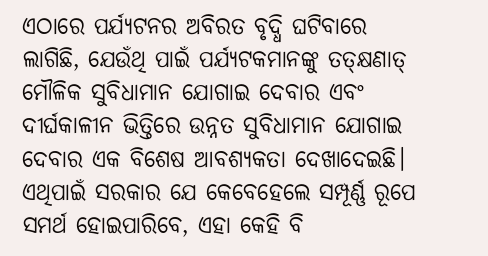ଏଠାରେ ପର୍ଯ୍ୟଟନର ଅବିରତ ବୃଦ୍ଧି ଘଟିବାରେ ଲାଗିଛି, ଯେଉଁଥି ପାଇଁ ପର୍ଯ୍ୟଟକମାନଙ୍କୁ ତତ୍‌କ୍ଷଣାତ୍‌ ମୌଳିକ ସୁବିଧାମାନ ଯୋଗାଇ ଦେବାର ଏବଂ ଦୀର୍ଘକାଳୀନ ଭିତ୍ତିରେ ଉନ୍ନତ ସୁବିଧାମାନ ଯୋଗାଇ ଦେବାର ଏକ ବିଶେଷ ଆବଶ୍ୟକତା ଦେଖାଦେଇଛି। ଏଥିପାଇଁ ସରକାର ଯେ କେବେହେଲେ ସମ୍ପୂର୍ଣ୍ଣ ରୂପେ ସମର୍ଥ ହୋଇପାରିବେ, ଏହା କେହି ବି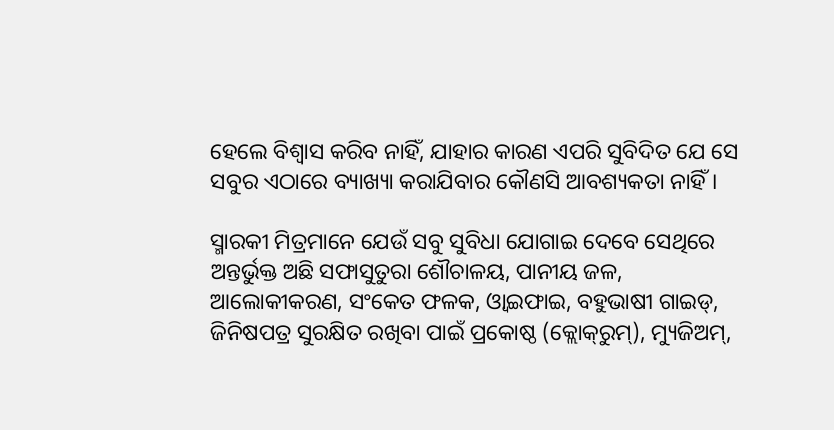ହେଲେ ବିଶ୍ୱାସ କରିବ ନାହିଁ, ଯାହାର କାରଣ ଏପରି ସୁବିଦିତ ଯେ ସେ ସବୁର ଏଠାରେ ବ୍ୟାଖ୍ୟା କରାଯିବାର କୌଣସି ଆବଶ୍ୟକତା ନାହିଁ।

ସ୍ମାରକୀ ମିତ୍ରମାନେ ଯେଉଁ ସବୁ ସୁବିଧା ଯୋଗାଇ ଦେବେ ସେଥିରେ ଅନ୍ତର୍ଭୁକ୍ତ ଅଛି ସଫାସୁତୁରା ଶୌଚାଳୟ, ପାନୀୟ ଜଳ, ଆଲୋକୀକରଣ, ସଂକେତ ଫଳକ, ଓ୍ଵାଇଫାଇ, ବହୁଭାଷୀ ଗାଇଡ୍‌, ଜିନିଷପତ୍ର ସୁରକ୍ଷିତ ରଖିବା ପାଇଁ ପ୍ରକୋଷ୍ଠ (କ୍ଲୋକ୍‌ରୁମ୍‌), ମ୍ୟୁଜିଅମ୍‌,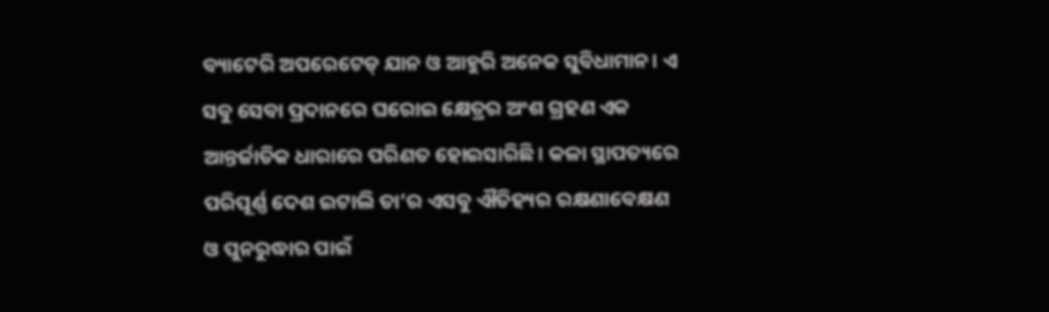ବ୍ୟାଟେରି ଅପରେଟେଡ୍‌ ଯାନ ଓ ଆହୁରି ଅନେକ ସୁବିଧାମାନ। ଏ ସବୁ ସେବା ପ୍ରଦାନରେ ଘରୋଇ କ୍ଷେତ୍ରର ଅଂଶ ଗ୍ରହଣ ଏକ ଆନ୍ତର୍ଜାତିକ ଧାରାରେ ପରିଣତ ହୋଇସାରିଛି। କଳା ସ୍ଥାପତ୍ୟରେ ପରିପୂର୍ଣ୍ଣ ଦେଶ ଇଟାଲି ତା’ର ଏସବୁ ଐତିହ୍ୟର ରକ୍ଷଣାବେକ୍ଷଣ ଓ ପୁନରୁଦ୍ଧାର ପାଇଁ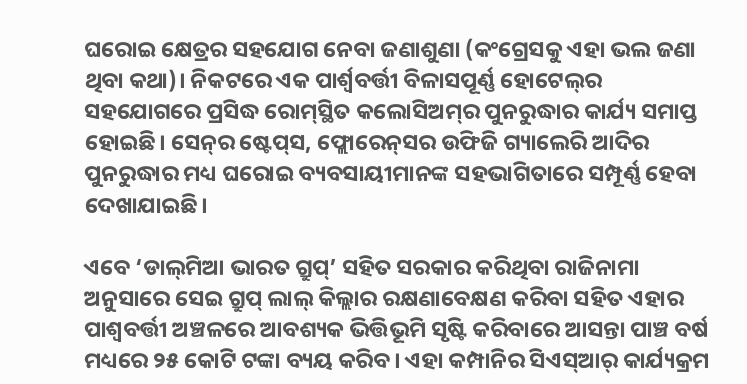ଘରୋଇ କ୍ଷେତ୍ରର ସହଯୋଗ ନେବା ଜଣାଶୁଣା (କଂଗ୍ରେସକୁ ଏହା ଭଲ ଜଣା ଥିବା କଥା)। ନିକଟରେ ଏକ ପାର୍ଶ୍ୱବର୍ତ୍ତୀ ବିଳାସପୂର୍ଣ୍ଣ ହୋଟେଲ୍‌ର ସହଯୋଗରେ ପ୍ରସିଦ୍ଧ ରୋମ୍‌ସ୍ଥିତ କଲୋସିଅମ୍‌ର ପୁନରୁଦ୍ଧାର କାର୍ଯ୍ୟ ସମାପ୍ତ ହୋଇଛି। ସେନ୍‌ର ଷ୍ଟେପ୍‌ସ, ଫ୍ଲୋରେନ୍‌ସର ଉଫିଜି ଗ୍ୟାଲେରି ଆଦିର ପୁନରୁଦ୍ଧାର ମଧ୍ୟ ଘରୋଇ ବ୍ୟବସାୟୀମାନଙ୍କ ସହଭାଗିତାରେ ସମ୍ପୂର୍ଣ୍ଣ ହେବା ଦେଖାଯାଇଛି।

ଏବେ ‘ଡାଲ୍‌ମିଆ ଭାରତ ଗ୍ରୁପ୍‌’ ସହିତ ସରକାର କରିଥିବା ରାଜିନାମା ଅନୁସାରେ ସେଇ ଗ୍ରୁପ୍‌ ଲାଲ୍‌ କିଲ୍ଲାର ରକ୍ଷଣାବେକ୍ଷଣ କରିବା ସହିତ ଏହାର ପାଶ୍ୱବର୍ତ୍ତୀ ଅଞ୍ଚଳରେ ଆବଶ୍ୟକ ଭିତ୍ତିଭୂମି ସୃଷ୍ଟି କରିବାରେ ଆସନ୍ତା ପାଞ୍ଚ ବର୍ଷ ମଧ୍ୟରେ ୨୫ କୋଟି ଟଙ୍କା ବ୍ୟୟ କରିବ। ଏହା କମ୍ପାନିର ସିଏସ୍‌ଆର୍‌ କାର୍ଯ୍ୟକ୍ରମ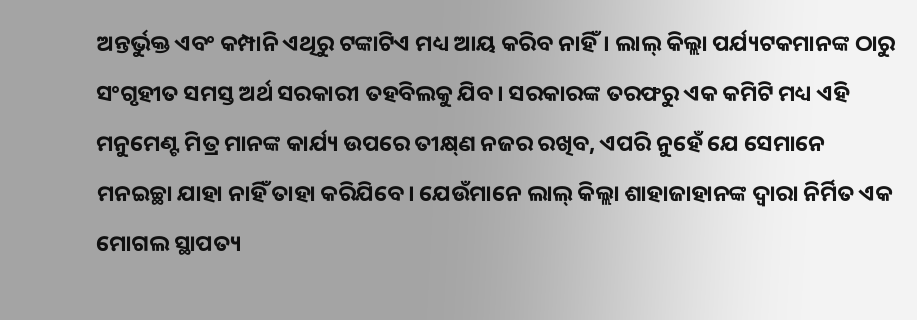ଅନ୍ତର୍ଭୁକ୍ତ ଏବଂ କମ୍ପାନି ଏଥିରୁ ଟଙ୍କାଟିଏ ମଧ୍ୟ ଆୟ କରିବ ନାହିଁ। ଲାଲ୍‌ କିଲ୍ଲା ପର୍ଯ୍ୟଟକମାନଙ୍କ ଠାରୁ ସଂଗୃହୀତ ସମସ୍ତ ଅର୍ଥ ସରକାରୀ ତହବିଲକୁ ଯିବ। ସରକାରଙ୍କ ତରଫରୁ ଏକ କମିଟି ମଧ୍ୟ ଏହି ମନୁମେଣ୍ଟ ମିତ୍ର ମାନଙ୍କ କାର୍ଯ୍ୟ ଉପରେ ତୀକ୍ଷ୍‌ଣ ନଜର ରଖିବ, ଏପରି ନୁହେଁ ଯେ ସେମାନେ ମନଇଚ୍ଛା ଯାହା ନାହିଁ ତାହା କରିଯିବେ। ଯେଉଁମାନେ ଲାଲ୍‌ କିଲ୍ଲା ଶାହାଜାହାନଙ୍କ ଦ୍ୱାରା ନିର୍ମିତ ଏକ ମୋଗଲ ସ୍ଥାପତ୍ୟ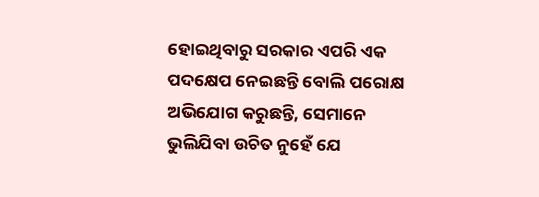ହୋଇଥିବାରୁ ସରକାର ଏପରି ଏକ ପଦକ୍ଷେପ ନେଇଛନ୍ତି ବୋଲି ପରୋକ୍ଷ ଅଭିଯୋଗ କରୁଛନ୍ତି, ସେମାନେ ଭୁଲିଯିବା ଉଚିତ ନୁହେଁ ଯେ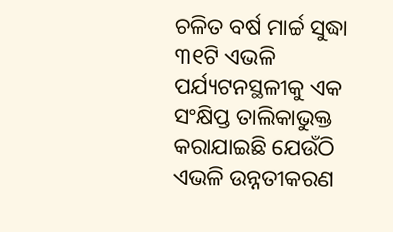ଚଳିତ ବର୍ଷ ମାର୍ଚ୍ଚ ସୁଦ୍ଧା ୩୧ଟି ଏଭଳି ପର୍ଯ୍ୟଟନସ୍ଥଳୀକୁ ଏକ ସଂକ୍ଷିପ୍ତ ତାଲିକାଭୁକ୍ତ କରାଯାଇଛି ଯେଉଁଠି ଏଭଳି ଉନ୍ନତୀକରଣ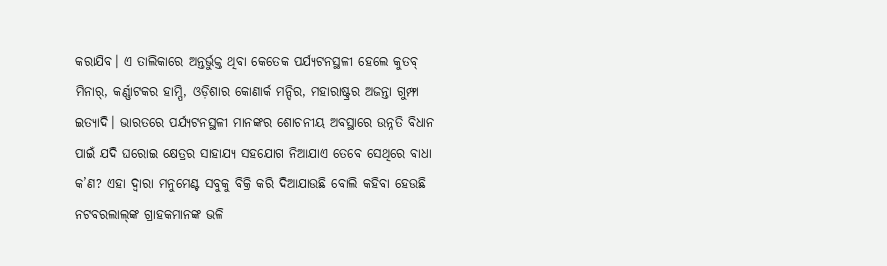କରାଯିବ। ଏ ତାଲିକାରେ ଅନ୍ତର୍ଭୁକ୍ତ ଥିବା କେତେକ ପର୍ଯ୍ୟଟନସ୍ଥଳୀ ହେଲେ କୁତବ୍‌ ମିନାର୍‌, କର୍ଣ୍ଣାଟକର ହାମ୍ପି, ଓଡ଼ିଶାର କୋଣାର୍କ ମନ୍ଦିର, ମହାରାଷ୍ଟ୍ରର ଅଜନ୍ତା ଗୁମ୍ଫା ଇତ୍ୟାଦି। ଭାରତରେ ପର୍ଯ୍ୟଟନସ୍ଥଳୀ ମାନଙ୍କର ଶୋଚନୀୟ ଅବସ୍ଥାରେ ଉନ୍ନତି ବିଧାନ ପାଇଁ ଯଦି ଘରୋଇ କ୍ଷେତ୍ରର ସାହାଯ୍ୟ ସହଯୋଗ ନିଆଯାଏ ତେବେ ସେଥିରେ ବାଧା କ’ଣ? ଏହା ଦ୍ୱାରା ମନୁମେଣ୍ଟ ସବୁକୁ ବିକ୍ରି କରି ଦିଆଯାଉଛି ବୋଲି କହିବା ହେଉଛି ନଟବରଲାଲ୍‌ଙ୍କ ଗ୍ରାହକମାନଙ୍କ ଭଳି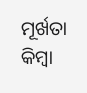ମୂର୍ଖତା କିମ୍ବା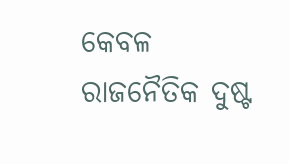କେବଳ ରାଜନୈତିକ ଦୁଷ୍ଟ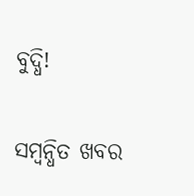ବୁଦ୍ଧି!

ସମ୍ବନ୍ଧିତ ଖବର